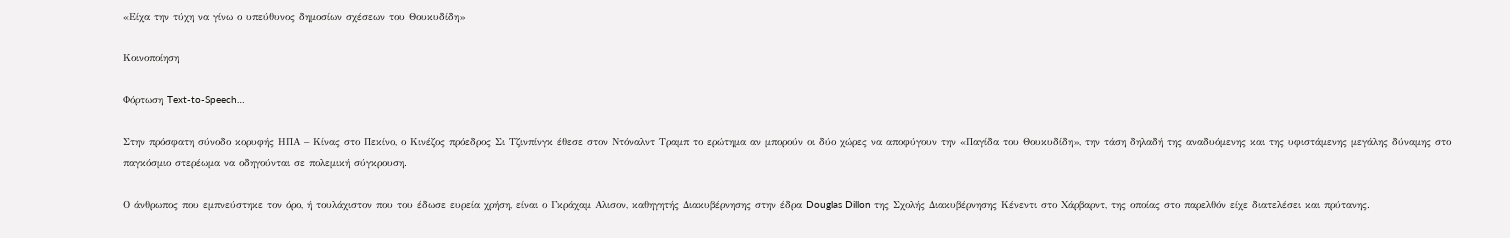«Είχα την τύχη να γίνω ο υπεύθυνος δημοσίων σχέσεων του Θουκυδίδη»

Κοινοποίηση

Φόρτωση Text-to-Speech…

Στην πρόσφατη σύνοδο κορυφής ΗΠΑ – Κίνας στο Πεκίνο, ο Κινέζος πρόεδρος Σι Τζινπίνγκ έθεσε στον Ντόναλντ Τραμπ το ερώτημα αν μπορούν οι δύο χώρες να αποφύγουν την «Παγίδα του Θουκυδίδη», την τάση δηλαδή της αναδυόμενης και της υφιστάμενης μεγάλης δύναμης στο παγκόσμιο στερέωμα να οδηγούνται σε πολεμική σύγκρουση.

Ο άνθρωπος που εμπνεύστηκε τον όρο, ή τουλάχιστον που του έδωσε ευρεία χρήση, είναι ο Γκράχαμ Αλισον, καθηγητής Διακυβέρνησης στην έδρα Douglas Dillon της Σχολής Διακυβέρνησης Κένεντι στο Χάρβαρντ, της οποίας στο παρελθόν είχε διατελέσει και πρύτανης.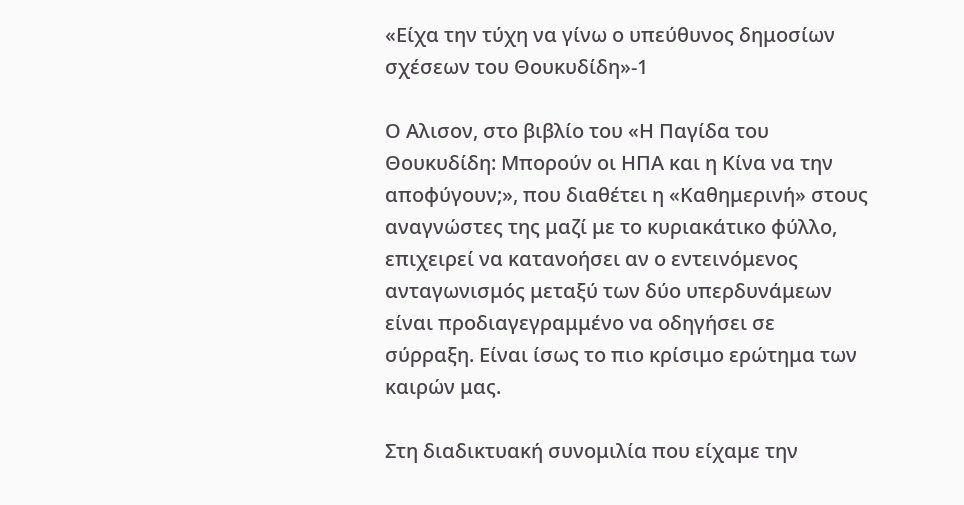«Είχα την τύχη να γίνω ο υπεύθυνος δημοσίων σχέσεων του Θουκυδίδη»-1

Ο Αλισον, στο βιβλίο του «Η Παγίδα του Θουκυδίδη: Μπορούν οι ΗΠΑ και η Κίνα να την αποφύγουν;», που διαθέτει η «Καθημερινή» στους αναγνώστες της μαζί με το κυριακάτικο φύλλο, επιχειρεί να κατανοήσει αν ο εντεινόμενος ανταγωνισμός μεταξύ των δύο υπερδυνάμεων είναι προδιαγεγραμμένο να οδηγήσει σε σύρραξη. Είναι ίσως το πιο κρίσιμο ερώτημα των καιρών μας.

Στη διαδικτυακή συνομιλία που είχαμε την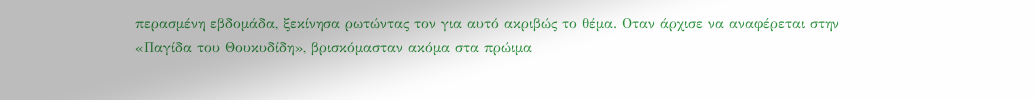περασμένη εβδομάδα, ξεκίνησα ρωτώντας τον για αυτό ακριβώς το θέμα. Οταν άρχισε να αναφέρεται στην «Παγίδα του Θουκυδίδη», βρισκόμασταν ακόμα στα πρώιμα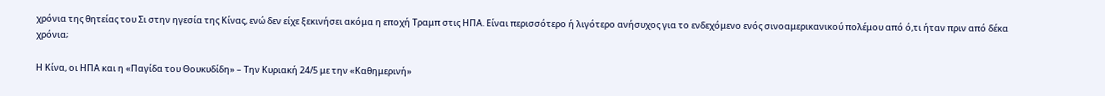χρόνια της θητείας του Σι στην ηγεσία της Κίνας, ενώ δεν είχε ξεκινήσει ακόμα η εποχή Τραμπ στις ΗΠΑ. Είναι περισσότερο ή λιγότερο ανήσυχος για το ενδεχόμενο ενός σινοαμερικανικού πολέμου από ό,τι ήταν πριν από δέκα χρόνια;

Η Κίνα, οι ΗΠΑ και η «Παγίδα του Θουκυδίδη» – Την Κυριακή 24/5 με την «Καθημερινή»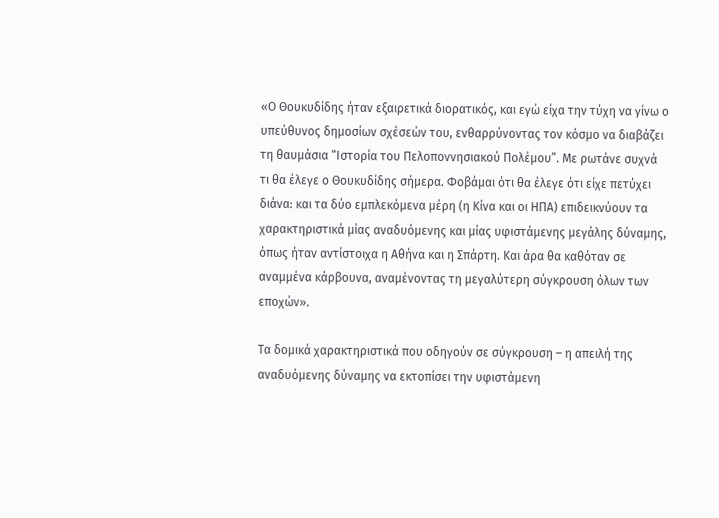«Ο Θουκυδίδης ήταν εξαιρετικά διορατικός, και εγώ είχα την τύχη να γίνω ο υπεύθυνος δημοσίων σχέσεών του, ενθαρρύνοντας τον κόσμο να διαβάζει τη θαυμάσια “Ιστορία του Πελοποννησιακού Πολέμου”. Με ρωτάνε συχνά τι θα έλεγε ο Θουκυδίδης σήμερα. Φοβάμαι ότι θα έλεγε ότι είχε πετύχει διάνα: και τα δύο εμπλεκόμενα μέρη (η Κίνα και οι ΗΠΑ) επιδεικνύουν τα χαρακτηριστικά μίας αναδυόμενης και μίας υφιστάμενης μεγάλης δύναμης, όπως ήταν αντίστοιχα η Αθήνα και η Σπάρτη. Και άρα θα καθόταν σε αναμμένα κάρβουνα, αναμένοντας τη μεγαλύτερη σύγκρουση όλων των εποχών».

Τα δομικά χαρακτηριστικά που οδηγούν σε σύγκρουση – η απειλή της αναδυόμενης δύναμης να εκτοπίσει την υφιστάμενη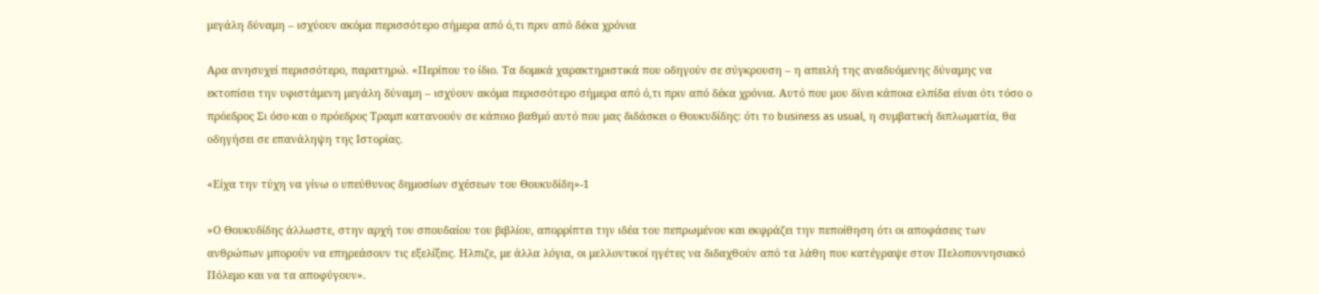μεγάλη δύναμη – ισχύουν ακόμα περισσότερο σήμερα από ό,τι πριν από δέκα χρόνια

Αρα ανησυχεί περισσότερο, παρατηρώ. «Περίπου το ίδιο. Τα δομικά χαρακτηριστικά που οδηγούν σε σύγκρουση – η απειλή της αναδυόμενης δύναμης να εκτοπίσει την υφιστάμενη μεγάλη δύναμη – ισχύουν ακόμα περισσότερο σήμερα από ό,τι πριν από δέκα χρόνια. Αυτό που μου δίνει κάποια ελπίδα είναι ότι τόσο ο πρόεδρος Σι όσο και ο πρόεδρος Τραμπ κατανοούν σε κάποιο βαθμό αυτό που μας διδάσκει ο Θουκυδίδης: ότι το business as usual, η συμβατική διπλωματία, θα οδηγήσει σε επανάληψη της Ιστορίας.

«Είχα την τύχη να γίνω ο υπεύθυνος δημοσίων σχέσεων του Θουκυδίδη»-1

»Ο Θουκυδίδης άλλωστε, στην αρχή του σπουδαίου του βιβλίου, απορρίπτει την ιδέα του πεπρωμένου και εκφράζει την πεποίθηση ότι οι αποφάσεις των ανθρώπων μπορούν να επηρεάσουν τις εξελίξεις. Ηλπιζε, με άλλα λόγια, οι μελλοντικοί ηγέτες να διδαχθούν από τα λάθη που κατέγραψε στον Πελοποννησιακό Πόλεμο και να τα αποφύγουν».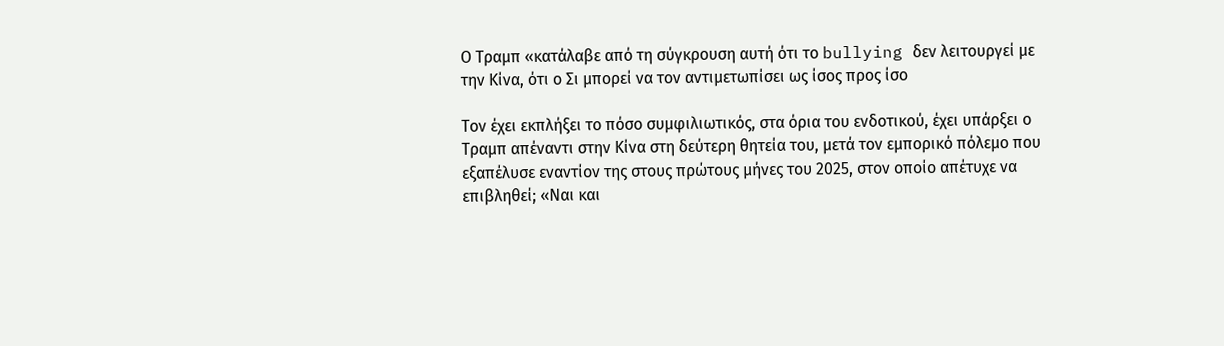Ο Τραμπ «κατάλαβε από τη σύγκρουση αυτή ότι το bullying δεν λειτουργεί με την Κίνα, ότι ο Σι μπορεί να τον αντιμετωπίσει ως ίσος προς ίσο

Τον έχει εκπλήξει το πόσο συμφιλιωτικός, στα όρια του ενδοτικού, έχει υπάρξει ο Τραμπ απέναντι στην Κίνα στη δεύτερη θητεία του, μετά τον εμπορικό πόλεμο που εξαπέλυσε εναντίον της στους πρώτους μήνες του 2025, στον οποίο απέτυχε να επιβληθεί; «Ναι και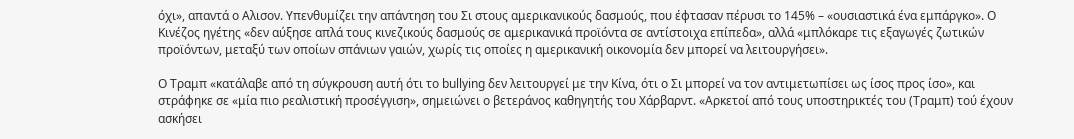όχι», απαντά ο Αλισον. Υπενθυμίζει την απάντηση του Σι στους αμερικανικούς δασμούς, που έφτασαν πέρυσι το 145% – «ουσιαστικά ένα εμπάργκο». Ο Κινέζος ηγέτης «δεν αύξησε απλά τους κινεζικούς δασμούς σε αμερικανικά προϊόντα σε αντίστοιχα επίπεδα», αλλά «μπλόκαρε τις εξαγωγές ζωτικών προϊόντων, μεταξύ των οποίων σπάνιων γαιών, χωρίς τις οποίες η αμερικανική οικονομία δεν μπορεί να λειτουργήσει».

Ο Τραμπ «κατάλαβε από τη σύγκρουση αυτή ότι το bullying δεν λειτουργεί με την Κίνα, ότι ο Σι μπορεί να τον αντιμετωπίσει ως ίσος προς ίσο», και στράφηκε σε «μία πιο ρεαλιστική προσέγγιση», σημειώνει ο βετεράνος καθηγητής του Χάρβαρντ. «Αρκετοί από τους υποστηρικτές του (Τραμπ) τού έχουν ασκήσει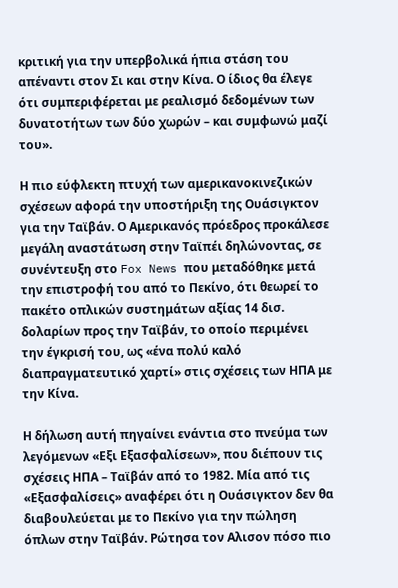κριτική για την υπερβολικά ήπια στάση του απέναντι στον Σι και στην Κίνα. Ο ίδιος θα έλεγε ότι συμπεριφέρεται με ρεαλισμό δεδομένων των δυνατοτήτων των δύο χωρών – και συμφωνώ μαζί του».

Η πιο εύφλεκτη πτυχή των αμερικανοκινεζικών σχέσεων αφορά την υποστήριξη της Ουάσιγκτον για την Ταϊβάν. Ο Αμερικανός πρόεδρος προκάλεσε μεγάλη αναστάτωση στην Ταϊπέι δηλώνοντας, σε συνέντευξη στο Fox News που μεταδόθηκε μετά την επιστροφή του από το Πεκίνο, ότι θεωρεί το πακέτο οπλικών συστημάτων αξίας 14 δισ. δολαρίων προς την Ταϊβάν, το οποίο περιμένει την έγκρισή του, ως «ένα πολύ καλό διαπραγματευτικό χαρτί» στις σχέσεις των ΗΠΑ με την Κίνα.

Η δήλωση αυτή πηγαίνει ενάντια στο πνεύμα των λεγόμενων «Εξι Εξασφαλίσεων», που διέπουν τις σχέσεις ΗΠΑ – Ταϊβάν από το 1982. Μία από τις «Εξασφαλίσεις» αναφέρει ότι η Ουάσιγκτον δεν θα διαβουλεύεται με το Πεκίνο για την πώληση όπλων στην Ταϊβάν. Ρώτησα τον Αλισον πόσο πιο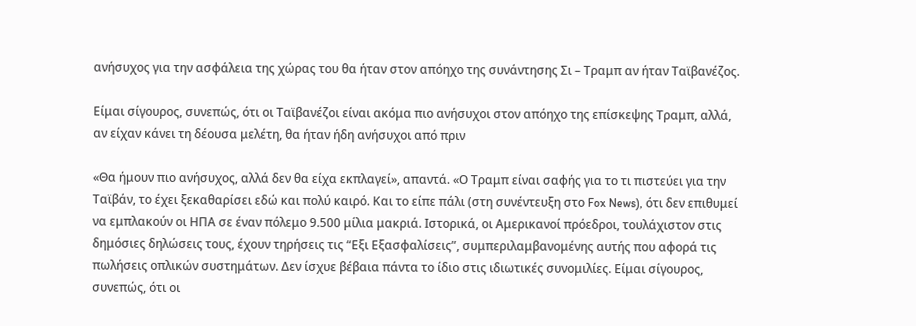ανήσυχος για την ασφάλεια της χώρας του θα ήταν στον απόηχο της συνάντησης Σι – Τραμπ αν ήταν Ταϊβανέζος.

Είμαι σίγουρος, συνεπώς, ότι οι Ταϊβανέζοι είναι ακόμα πιο ανήσυχοι στον απόηχο της επίσκεψης Τραμπ, αλλά, αν είχαν κάνει τη δέουσα μελέτη, θα ήταν ήδη ανήσυχοι από πριν

«Θα ήμουν πιο ανήσυχος, αλλά δεν θα είχα εκπλαγεί», απαντά. «Ο Τραμπ είναι σαφής για το τι πιστεύει για την Ταϊβάν, το έχει ξεκαθαρίσει εδώ και πολύ καιρό. Και το είπε πάλι (στη συνέντευξη στο Fox News), ότι δεν επιθυμεί να εμπλακούν οι ΗΠΑ σε έναν πόλεμο 9.500 μίλια μακριά. Ιστορικά, οι Αμερικανοί πρόεδροι, τουλάχιστον στις δημόσιες δηλώσεις τους, έχουν τηρήσεις τις “Εξι Εξασφαλίσεις”, συμπεριλαμβανομένης αυτής που αφορά τις πωλήσεις οπλικών συστημάτων. Δεν ίσχυε βέβαια πάντα το ίδιο στις ιδιωτικές συνομιλίες. Είμαι σίγουρος, συνεπώς, ότι οι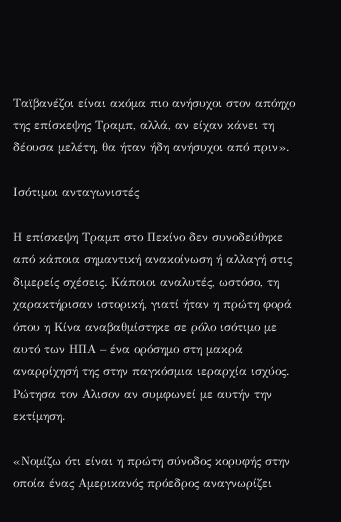Ταϊβανέζοι είναι ακόμα πιο ανήσυχοι στον απόηχο της επίσκεψης Τραμπ, αλλά, αν είχαν κάνει τη δέουσα μελέτη, θα ήταν ήδη ανήσυχοι από πριν».

Ισότιμοι ανταγωνιστές

Η επίσκεψη Τραμπ στο Πεκίνο δεν συνοδεύθηκε από κάποια σημαντική ανακοίνωση ή αλλαγή στις διμερείς σχέσεις. Κάποιοι αναλυτές, ωστόσο, τη χαρακτήρισαν ιστορική, γιατί ήταν η πρώτη φορά όπου η Κίνα αναβαθμίστηκε σε ρόλο ισότιμο με αυτό των ΗΠΑ – ένα ορόσημο στη μακρά αναρρίχησή της στην παγκόσμια ιεραρχία ισχύος. Ρώτησα τον Αλισον αν συμφωνεί με αυτήν την εκτίμηση.

«Νομίζω ότι είναι η πρώτη σύνοδος κορυφής στην οποία ένας Αμερικανός πρόεδρος αναγνωρίζει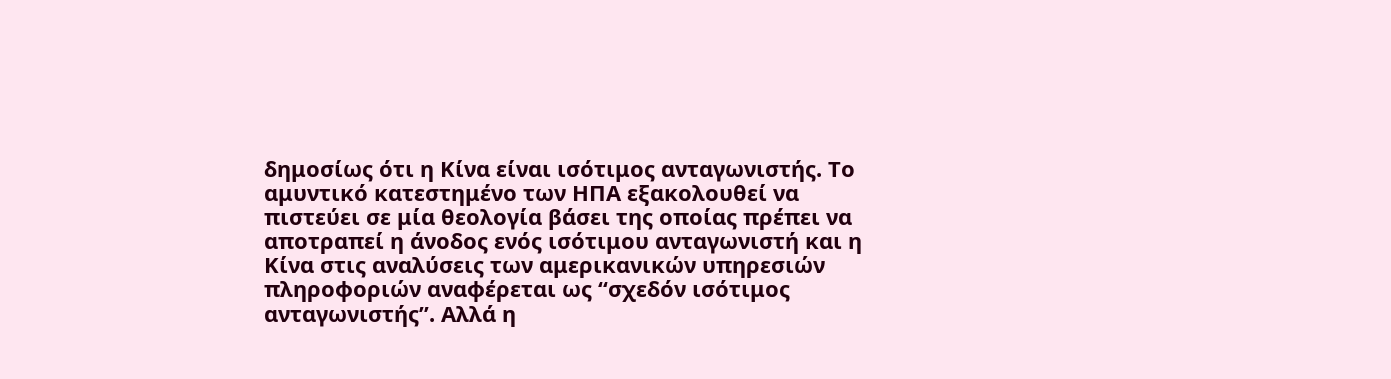δημοσίως ότι η Κίνα είναι ισότιμος ανταγωνιστής. Το αμυντικό κατεστημένο των ΗΠΑ εξακολουθεί να πιστεύει σε μία θεολογία βάσει της οποίας πρέπει να αποτραπεί η άνοδος ενός ισότιμου ανταγωνιστή και η Κίνα στις αναλύσεις των αμερικανικών υπηρεσιών πληροφοριών αναφέρεται ως “σχεδόν ισότιμος ανταγωνιστής”. Αλλά η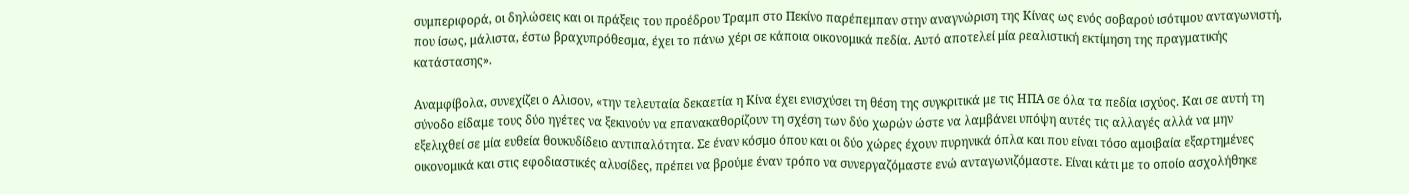συμπεριφορά, οι δηλώσεις και οι πράξεις του προέδρου Τραμπ στο Πεκίνο παρέπεμπαν στην αναγνώριση της Κίνας ως ενός σοβαρού ισότιμου ανταγωνιστή, που ίσως, μάλιστα, έστω βραχυπρόθεσμα, έχει το πάνω χέρι σε κάποια οικονομικά πεδία. Αυτό αποτελεί μία ρεαλιστική εκτίμηση της πραγματικής κατάστασης».

Αναμφίβολα, συνεχίζει ο Αλισον, «την τελευταία δεκαετία η Κίνα έχει ενισχύσει τη θέση της συγκριτικά με τις ΗΠΑ σε όλα τα πεδία ισχύος. Και σε αυτή τη σύνοδο είδαμε τους δύο ηγέτες να ξεκινούν να επανακαθορίζουν τη σχέση των δύο χωρών ώστε να λαμβάνει υπόψη αυτές τις αλλαγές αλλά να μην εξελιχθεί σε μία ευθεία θουκυδίδειο αντιπαλότητα. Σε έναν κόσμο όπου και οι δύο χώρες έχουν πυρηνικά όπλα και που είναι τόσο αμοιβαία εξαρτημένες οικονομικά και στις εφοδιαστικές αλυσίδες, πρέπει να βρούμε έναν τρόπο να συνεργαζόμαστε ενώ ανταγωνιζόμαστε. Είναι κάτι με το οποίο ασχολήθηκε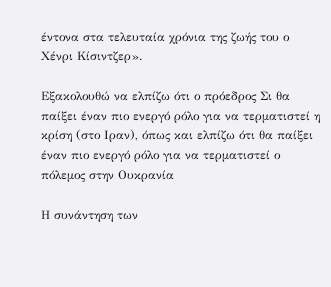έντονα στα τελευταία χρόνια της ζωής του ο Χένρι Κίσιντζερ».

Εξακολουθώ να ελπίζω ότι ο πρόεδρος Σι θα παίξει έναν πιο ενεργό ρόλο για να τερματιστεί η κρίση (στο Ιραν), όπως και ελπίζω ότι θα παίξει έναν πιο ενεργό ρόλο για να τερματιστεί ο πόλεμος στην Ουκρανία

Η συνάντηση των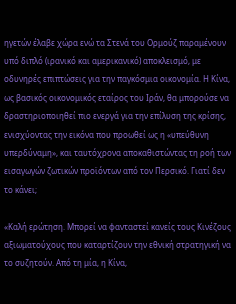ηγετών έλαβε χώρα ενώ τα Στενά του Ορμούζ παραμένουν υπό διπλό (ιρανικό και αμερικανικό) αποκλεισμό, με οδυνηρές επιπτώσεις για την παγκόσμια οικονομία. Η Κίνα, ως βασικός οικονομικός εταίρος του Ιράν, θα μπορούσε να δραστηριοποιηθεί πιο ενεργά για την επίλυση της κρίσης, ενισχύοντας την εικόνα που προωθεί ως η «υπεύθυνη υπερδύναμη», και ταυτόχρονα αποκαθιστώντας τη ροή των εισαγωγών ζωτικών προϊόντων από τον Περσικό. Γιατί δεν το κάνει;

«Καλή ερώτηση. Μπορεί να φανταστεί κανείς τους Κινέζους αξιωματούχους που καταρτίζουν την εθνική στρατηγική να το συζητούν. Από τη μία, η Κίνα,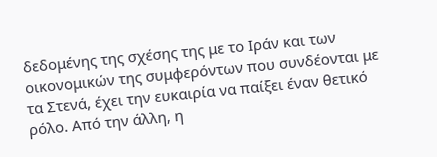δεδομένης της σχέσης της με το Ιράν και των οικονομικών της συμφερόντων που συνδέονται με τα Στενά, έχει την ευκαιρία να παίξει έναν θετικό ρόλο. Από την άλλη, η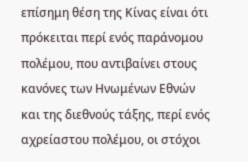επίσημη θέση της Κίνας είναι ότι πρόκειται περί ενός παράνομου πολέμου, που αντιβαίνει στους κανόνες των Ηνωμένων Εθνών και της διεθνούς τάξης, περί ενός αχρείαστου πολέμου, οι στόχοι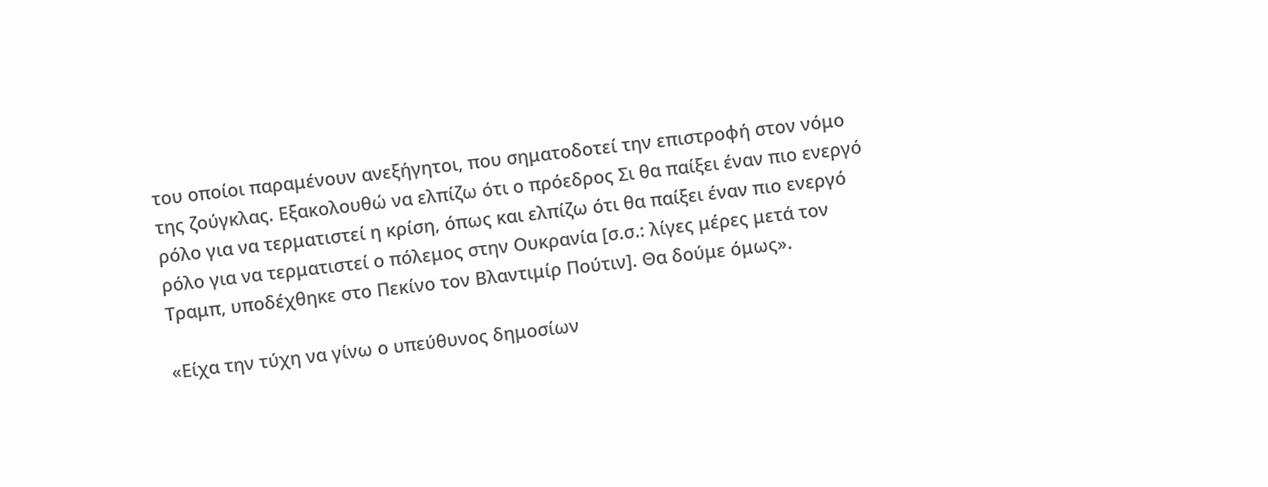του οποίοι παραμένουν ανεξήγητοι, που σηματοδοτεί την επιστροφή στον νόμο της ζούγκλας. Εξακολουθώ να ελπίζω ότι ο πρόεδρος Σι θα παίξει έναν πιο ενεργό ρόλο για να τερματιστεί η κρίση, όπως και ελπίζω ότι θα παίξει έναν πιο ενεργό ρόλο για να τερματιστεί ο πόλεμος στην Ουκρανία [σ.σ.: λίγες μέρες μετά τον Τραμπ, υποδέχθηκε στο Πεκίνο τον Βλαντιμίρ Πούτιν]. Θα δούμε όμως».

«Είχα την τύχη να γίνω ο υπεύθυνος δημοσίων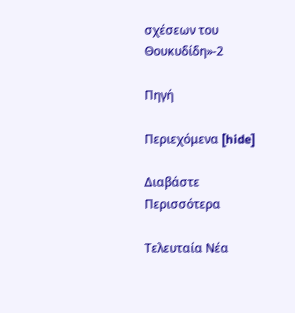σχέσεων του Θουκυδίδη»-2

Πηγή

Περιεχόμενα [hide]

Διαβάστε Περισσότερα

Tελευταία Nέα